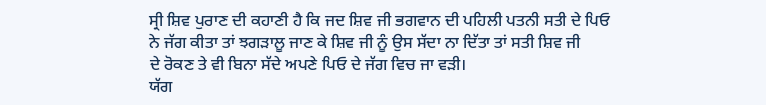ਸ੍ਰੀ ਸ਼ਿਵ ਪੁਰਾਣ ਦੀ ਕਹਾਣੀ ਹੈ ਕਿ ਜਦ ਸ਼ਿਵ ਜੀ ਭਗਵਾਨ ਦੀ ਪਹਿਲੀ ਪਤਨੀ ਸਤੀ ਦੇ ਪਿਓ
ਨੇ ਜੱਗ ਕੀਤਾ ਤਾਂ ਝਗੜਾਲੂ ਜਾਣ ਕੇ ਸ਼ਿਵ ਜੀ ਨੂੰ ਉਸ ਸੱਦਾ ਨਾ ਦਿੱਤਾ ਤਾਂ ਸਤੀ ਸ਼ਿਵ ਜੀ
ਦੇ ਰੋਕਣ ਤੇ ਵੀ ਬਿਨਾ ਸੱਦੇ ਅਪਣੇ ਪਿਓ ਦੇ ਜੱਗ ਵਿਚ ਜਾ ਵੜੀ।
ਯੱਗ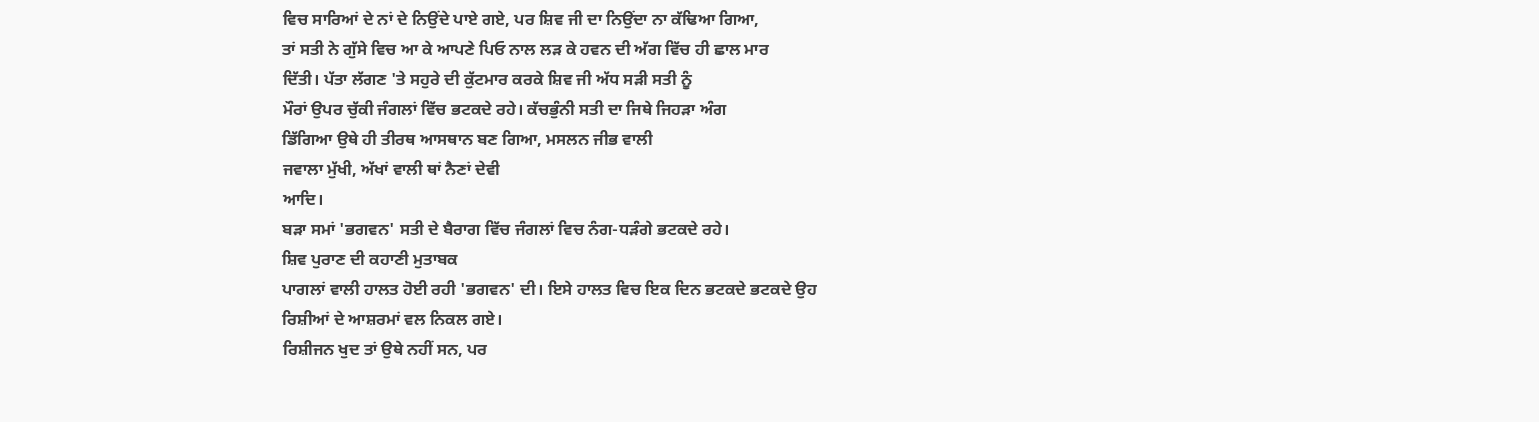ਵਿਚ ਸਾਰਿਆਂ ਦੇ ਨਾਂ ਦੇ ਨਿਉਂਦੇ ਪਾਏ ਗਏ, ਪਰ ਸ਼ਿਵ ਜੀ ਦਾ ਨਿਉਂਦਾ ਨਾ ਕੱਢਿਆ ਗਿਆ,
ਤਾਂ ਸਤੀ ਨੇ ਗੁੱਸੇ ਵਿਚ ਆ ਕੇ ਆਪਣੇ ਪਿਓ ਨਾਲ ਲੜ ਕੇ ਹਵਨ ਦੀ ਅੱਗ ਵਿੱਚ ਹੀ ਛਾਲ ਮਾਰ
ਦਿੱਤੀ। ਪੱਤਾ ਲੱਗਣ 'ਤੇ ਸਹੁਰੇ ਦੀ ਕੁੱਟਮਾਰ ਕਰਕੇ ਸ਼ਿਵ ਜੀ ਅੱਧ ਸੜੀ ਸਤੀ ਨੂੰ
ਮੌਰਾਂ ਉਪਰ ਚੁੱਕੀ ਜੰਗਲਾਂ ਵਿੱਚ ਭਟਕਦੇ ਰਹੇ। ਕੱਚਭੁੰਨੀ ਸਤੀ ਦਾ ਜਿਥੇ ਜਿਹੜਾ ਅੰਗ
ਡਿੱਗਿਆ ਉਥੇ ਹੀ ਤੀਰਥ ਆਸਥਾਨ ਬਣ ਗਿਆ, ਮਸਲਨ ਜੀਭ ਵਾਲੀ
ਜਵਾਲਾ ਮੁੱਖੀ, ਅੱਖਾਂ ਵਾਲੀ ਥਾਂ ਨੈਣਾਂ ਦੇਵੀ
ਆਦਿ।
ਬੜਾ ਸਮਾਂ 'ਭਗਵਨ' ਸਤੀ ਦੇ ਬੈਰਾਗ ਵਿੱਚ ਜੰਗਲਾਂ ਵਿਚ ਨੰਗ-ਧੜੰਗੇ ਭਟਕਦੇ ਰਹੇ।
ਸ਼ਿਵ ਪੁਰਾਣ ਦੀ ਕਹਾਣੀ ਮੁਤਾਬਕ
ਪਾਗਲਾਂ ਵਾਲੀ ਹਾਲਤ ਹੋਈ ਰਹੀ 'ਭਗਵਨ' ਦੀ। ਇਸੇ ਹਾਲਤ ਵਿਚ ਇਕ ਦਿਨ ਭਟਕਦੇ ਭਟਕਦੇ ਉਹ
ਰਿਸ਼ੀਆਂ ਦੇ ਆਸ਼ਰਮਾਂ ਵਲ ਨਿਕਲ ਗਏ।
ਰਿਸ਼ੀਜਨ ਖੁਦ ਤਾਂ ਉਥੇ ਨਹੀਂ ਸਨ, ਪਰ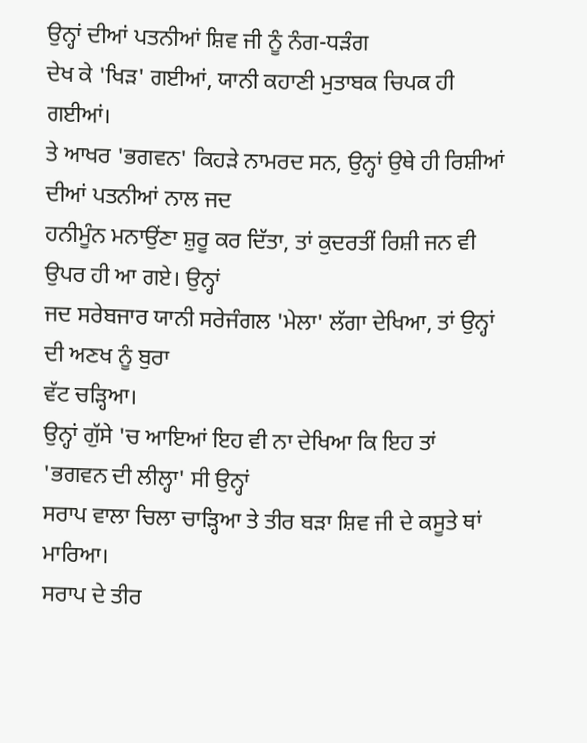ਉਨ੍ਹਾਂ ਦੀਆਂ ਪਤਨੀਆਂ ਸ਼ਿਵ ਜੀ ਨੂੰ ਨੰਗ-ਧੜੰਗ
ਦੇਖ ਕੇ 'ਖਿੜ' ਗਈਆਂ, ਯਾਨੀ ਕਹਾਣੀ ਮੁਤਾਬਕ ਚਿਪਕ ਹੀ ਗਈਆਂ।
ਤੇ ਆਖਰ 'ਭਗਵਨ' ਕਿਹੜੇ ਨਾਮਰਦ ਸਨ, ਉਨ੍ਹਾਂ ਉਥੇ ਹੀ ਰਿਸ਼ੀਆਂ ਦੀਆਂ ਪਤਨੀਆਂ ਨਾਲ ਜਦ
ਹਨੀਮੂੰਨ ਮਨਾਉਂਣਾ ਸ਼ੁਰੂ ਕਰ ਦਿੱਤਾ, ਤਾਂ ਕੁਦਰਤੀਂ ਰਿਸ਼ੀ ਜਨ ਵੀ ਉਪਰ ਹੀ ਆ ਗਏ। ਉਨ੍ਹਾਂ
ਜਦ ਸਰੇਬਜਾਰ ਯਾਨੀ ਸਰੇਜੰਗਲ 'ਮੇਲਾ' ਲੱਗਾ ਦੇਖਿਆ, ਤਾਂ ਉਨ੍ਹਾਂ ਦੀ ਅਣਖ ਨੂੰ ਬੁਰਾ
ਵੱਟ ਚੜ੍ਹਿਆ।
ਉਨ੍ਹਾਂ ਗੁੱਸੇ 'ਚ ਆਇਆਂ ਇਹ ਵੀ ਨਾ ਦੇਖਿਆ ਕਿ ਇਹ ਤਾਂ 'ਭਗਵਨ ਦੀ ਲੀਲ੍ਹਾ' ਸੀ ਉਨ੍ਹਾਂ
ਸਰਾਪ ਵਾਲਾ ਚਿਲਾ ਚਾੜ੍ਹਿਆ ਤੇ ਤੀਰ ਬੜਾ ਸ਼ਿਵ ਜੀ ਦੇ ਕਸੂਤੇ ਥਾਂ ਮਾਰਿਆ।
ਸਰਾਪ ਦੇ ਤੀਰ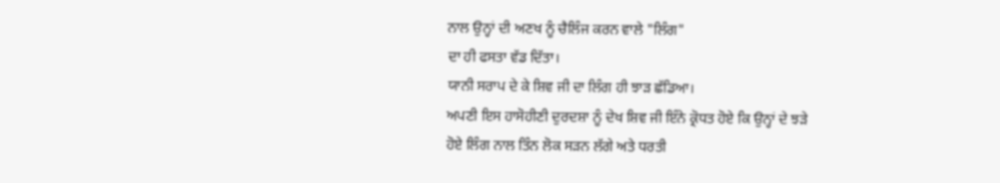ਨਾਲ ਉਨ੍ਹਾਂ ਦੀ ਅਣਖ ਨੂੰ ਚੈਲਿੰਜ ਕਰਨ ਵਾਲੇ "ਲਿੰਗ"
ਦਾ ਹੀ ਫਸਤਾ ਵੱਡ ਦਿੱਤਾ।
ਯਾਨੀ ਸਰਾਪ ਦੇ ਕੇ ਸ਼ਿਵ ਜੀ ਦਾ ਲਿੰਗ ਹੀ ਝਾੜ ਛੱਡਿਆ।
ਅਪਣੀ ਇਸ ਹਾਸੋਹੀਣੀ ਦੁਰਦਸ਼ਾ ਨੂੰ ਦੇਖ ਸ਼ਿਵ ਜੀ ਇੰਨੇ ਕ੍ਰੋਧਤ ਹੋਏ ਕਿ ਉਨ੍ਹਾਂ ਦੇ ਝੜੇ
ਹੋਏ ਲਿੰਗ ਨਾਲ ਤਿੰਨ ਲੋਕ ਸੜਨ ਲੱਗੇ ਅਤੇ ਧਰਤੀ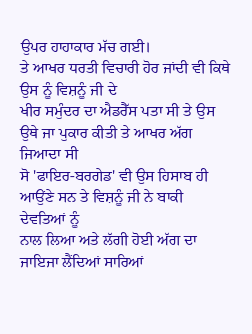ਉਪਰ ਹਾਹਾਕਾਰ ਮੱਚ ਗਈ।
ਤੇ ਆਖਰ ਧਰਤੀ ਵਿਚਾਰੀ ਹੋਰ ਜਾਂਦੀ ਵੀ ਕਿਥੇ ਉਸ ਨੂੰ ਵਿਸ਼ਨੂੰ ਜੀ ਦੇ
ਖੀਰ ਸਮੁੰਦਰ ਦਾ ਐਡਰੈੱਸ ਪਤਾ ਸੀ ਤੇ ਉਸ ਉਥੇ ਜਾ ਪੁਕਾਰ ਕੀਤੀ ਤੇ ਆਖਰ ਅੱਗ ਜਿਆਦਾ ਸੀ
ਸੋ 'ਫਾਇਰ-ਬਰਗੇਡ' ਵੀ ਉਸ ਹਿਸਾਬ ਹੀ ਆਉਂਣੇ ਸਨ ਤੇ ਵਿਸ਼ਨੂੰ ਜੀ ਨੇ ਬਾਕੀ ਦੇਵਤਿਆਂ ਨੂੰ
ਨਾਲ ਲਿਆ ਅਤੇ ਲੱਗੀ ਹੋਈ ਅੱਗ ਦਾ ਜਾਇਜਾ ਲੈਂਦਿਆਂ ਸਾਰਿਆਂ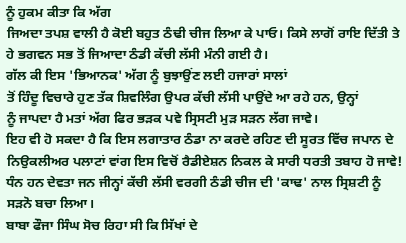ਨੂੰ ਹੁਕਮ ਕੀਤਾ ਕਿ ਅੱਗ
ਜਿਅਦਾ ਤਪਸ਼ ਵਾਲੀ ਹੈ ਕੋਈ ਬਹੁਤ ਠੰਢੀ ਚੀਜ ਲਿਆ ਕੇ ਪਾਓ। ਕਿਸੇ ਲਾਗੋਂ ਰਾਇ ਦਿੱਤੀ ਤੇ
ਹੇ ਭਗਵਨ ਸਭ ਤੋਂ ਜਿਆਦਾ ਠੰਡੀ ਕੱਚੀ ਲੱਸੀ ਮੰਨੀ ਗਈ ਹੈ।
ਗੱਲ ਕੀ ਇਸ 'ਭਿਆਨਕ' ਅੱਗ ਨੂੰ ਬੁਝਾਉਂਣ ਲਈ ਹਜਾਰਾਂ ਸਾਲਾਂ
ਤੋਂ ਹਿੰਦੂ ਵਿਚਾਰੇ ਹੁਣ ਤੱਕ ਸ਼ਿਵਲਿੰਗ ਉਪਰ ਕੱਚੀ ਲੱਸੀ ਪਾਉਂਦੇ ਆ ਰਹੇ ਹਨ, ਉਨ੍ਹਾਂ
ਨੂੰ ਜਾਪਦਾ ਹੈ ਮਤਾਂ ਅੱਗ ਫਿਰ ਭੜਕ ਪਵੇ ਸ੍ਰਿਸਟੀ ਮੁੜ ਸੜਨ ਲੱਗ ਜਾਵੇ।
ਇਹ ਵੀ ਹੋ ਸਕਦਾ ਹੈ ਕਿ ਇਸ ਲਗਾਤਾਰ ਠੰਡਾ ਨਾ ਕਰਦੇ ਰਹਿਣ ਦੀ ਸੂਰਤ ਵਿੱਚ ਜਪਾਨ ਦੇ
ਨਿਉਕਲੀਅਰ ਪਲਾਟਾਂ ਵਾਂਗ ਇਸ ਵਿਚੋਂ ਰੈਡੀਏਸ਼ਨ ਨਿਕਲ ਕੇ ਸਾਰੀ ਧਰਤੀ ਤਬਾਹ ਹੋ ਜਾਵੇ!
ਧੰਨ ਹਨ ਦੇਵਤਾ ਜਨ ਜੀਨ੍ਹਾਂ ਕੱਚੀ ਲੱਸੀ ਵਰਗੀ ਠੰਡੀ ਚੀਜ ਦੀ 'ਕਾਢ' ਨਾਲ ਸ੍ਰਿਸ਼ਟੀ ਨੂੰ
ਸੜਨੋ ਬਚਾ ਲਿਆ।
ਬਾਬਾ ਫੌਜਾ ਸਿੰਘ ਸੋਚ ਰਿਹਾ ਸੀ ਕਿ ਸਿੱਖਾਂ ਦੇ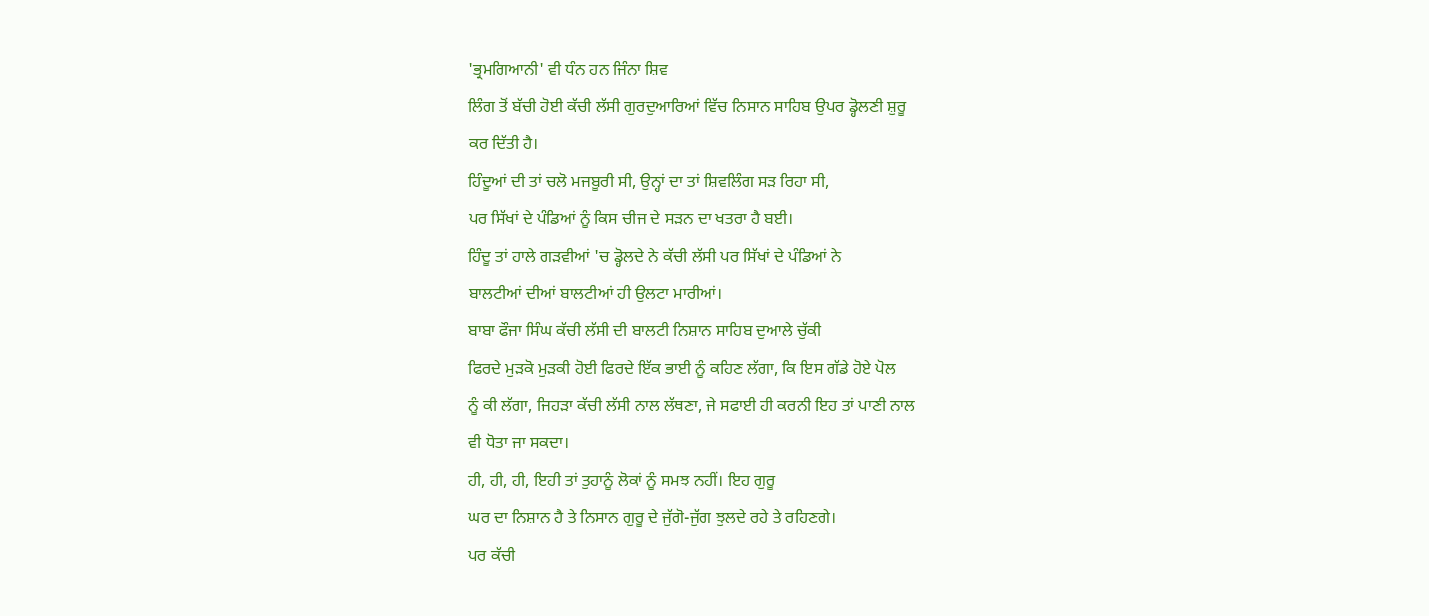'ਭ੍ਰਮਗਿਆਨੀ' ਵੀ ਧੰਨ ਹਨ ਜਿੰਨਾ ਸ਼ਿਵ
ਲਿੰਗ ਤੋਂ ਬੱਚੀ ਹੋਈ ਕੱਚੀ ਲੱਸੀ ਗੁਰਦੁਆਰਿਆਂ ਵਿੱਚ ਨਿਸਾਨ ਸਾਹਿਬ ਉਪਰ ਡ੍ਹੋਲਣੀ ਸ਼ੁਰੂ
ਕਰ ਦਿੱਤੀ ਹੈ।
ਹਿੰਦੂਆਂ ਦੀ ਤਾਂ ਚਲੋ ਮਜਬੂਰੀ ਸੀ, ਉਨ੍ਹਾਂ ਦਾ ਤਾਂ ਸ਼ਿਵਲਿੰਗ ਸੜ ਰਿਹਾ ਸੀ,
ਪਰ ਸਿੱਖਾਂ ਦੇ ਪੰਡਿਆਂ ਨੂੰ ਕਿਸ ਚੀਜ ਦੇ ਸੜਨ ਦਾ ਖਤਰਾ ਹੈ ਬਈ।
ਹਿੰਦੂ ਤਾਂ ਹਾਲੇ ਗੜਵੀਆਂ 'ਚ ਡ੍ਹੋਲਦੇ ਨੇ ਕੱਚੀ ਲੱਸੀ ਪਰ ਸਿੱਖਾਂ ਦੇ ਪੰਡਿਆਂ ਨੇ
ਬਾਲਟੀਆਂ ਦੀਆਂ ਬਾਲਟੀਆਂ ਹੀ ਉਲਟਾ ਮਾਰੀਆਂ।
ਬਾਬਾ ਫੌਜਾ ਸਿੰਘ ਕੱਚੀ ਲੱਸੀ ਦੀ ਬਾਲਟੀ ਨਿਸ਼ਾਨ ਸਾਹਿਬ ਦੁਆਲੇ ਚੁੱਕੀ
ਫਿਰਦੇ ਮੁੜਕੋ ਮੁੜਕੀ ਹੋਈ ਫਿਰਦੇ ਇੱਕ ਭਾਈ ਨੂੰ ਕਹਿਣ ਲੱਗਾ, ਕਿ ਇਸ ਗੱਡੇ ਹੋਏ ਪੋਲ
ਨੂੰ ਕੀ ਲੱਗਾ, ਜਿਹੜਾ ਕੱਚੀ ਲੱਸੀ ਨਾਲ ਲੱਥਣਾ, ਜੇ ਸਫਾਈ ਹੀ ਕਰਨੀ ਇਹ ਤਾਂ ਪਾਣੀ ਨਾਲ
ਵੀ ਧੋਤਾ ਜਾ ਸਕਦਾ।
ਹੀ, ਹੀ, ਹੀ, ਇਹੀ ਤਾਂ ਤੁਹਾਨੂੰ ਲੋਕਾਂ ਨੂੰ ਸਮਝ ਨਹੀਂ। ਇਹ ਗੁਰੂ
ਘਰ ਦਾ ਨਿਸ਼ਾਨ ਹੈ ਤੇ ਨਿਸਾਨ ਗੁਰੂ ਦੇ ਜੁੱਗੋ-ਜੁੱਗ ਝੁਲਦੇ ਰਹੇ ਤੇ ਰਹਿਣਗੇ।
ਪਰ ਕੱਚੀ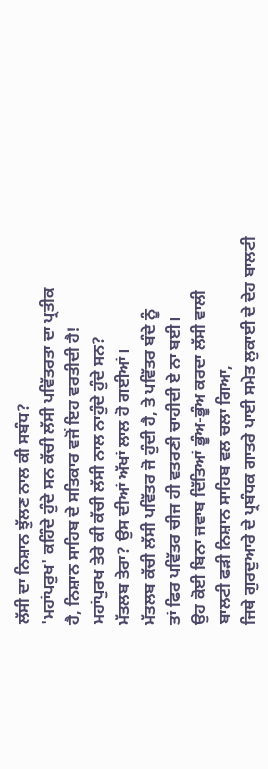ਲੱਸੀ ਦਾ ਨਿਸ਼ਾਨ ਝੁੱਲਣ ਨਾਲ ਕੀ ਸਬੰਧ?
'ਮਹਾਂਪਰੁਖ' ਕਹਿੰਦੇ ਹੁੰਦੇ ਸਨ ਕੱਚੀ ਲੱਸੀ ਪਵਿੱਤਰਤਾ ਦਾ ਪ੍ਰਤੀਕ
ਹੈ, ਨਿਸ਼ਾਨ ਸਾਹਿਬ ਦੇ ਸਤਿਕਾਰ ਵਜੋਂ ਇਹ ਵਰਤੀਦੀ ਹੈ!
ਮਹਾਂਪੁਰਖ ਤੇਰੇ ਕੀ ਕੱਚੀ ਲੱਸੀ ਨਾਲ ਨਾਹੁੰਦੇ ਹੁੰਦੇ ਸਨ?
ਮੱਤਲਬ ਤੇਰਾ? ਉਸ ਦੀਆਂ ਅੱਖਾਂ ਲਾਲ ਹੋ ਗਈਆਂ।
ਮੱਤਲਬ ਕੱਚੀ ਲੱਸੀ ਪਵਿੱਤਰ ਜੋ ਹੁੰਦੀ ਹੈ, ਤੇ ਪਵਿੱਤਰ ਬੰਦੇ ਨੂੰ
ਤਾਂ ਫਿਰ ਪਵਿੱਤਰ ਚੀਜ ਹੀ ਵਤਰਣੀ ਚਾਹੀਦੀ ਏ ਨਾ ਬਈ।
ਉਹ ਕੋਈ ਬਿਨਾ ਜਵਾਬ ਦਿੱਤਿਆਂ ਭੂੰਅ-ਭੂੰਅ ਕਰਦਾ ਲੱਸੀ ਵਾਲੀ
ਬਾਲਟੀ ਫੜੀ ਨਿਸ਼ਾਨ ਸਾਹਿਬ ਵਲ ਚਲਾ ਗਿਆ,
ਜਿਥੇ ਗੁਰਦੁਆਰੇ ਦੇ ਪ੍ਰਬੰਧਕ ਗਾਤਰੇ ਪਾਈ ਸਮੇਤ ਲੁਕਾਈ ਦੇ ਦੇਹ ਬਾਲਟੀ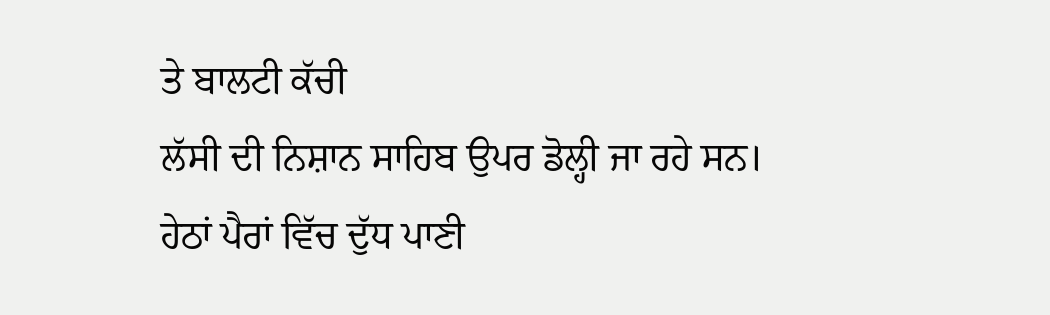ਤੇ ਬਾਲਟੀ ਕੱਚੀ
ਲੱਸੀ ਦੀ ਨਿਸ਼ਾਨ ਸਾਹਿਬ ਉਪਰ ਡੋਲ੍ਹੀ ਜਾ ਰਹੇ ਸਨ।
ਹੇਠਾਂ ਪੈਰਾਂ ਵਿੱਚ ਦੁੱਧ ਪਾਣੀ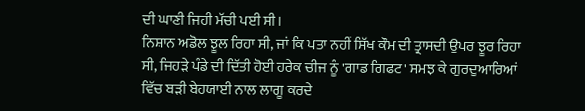ਦੀ ਘਾਣੀ ਜਿਹੀ ਮੱਚੀ ਪਈ ਸੀ।
ਨਿਸ਼ਾਨ ਅਡੋਲ ਝੂਲ ਰਿਹਾ ਸੀ, ਜਾਂ ਕਿ ਪਤਾ ਨਹੀਂ ਸਿੱਖ ਕੌਮ ਦੀ ਤ੍ਰਾਸਦੀ ਉਪਰ ਝੂਰ ਰਿਹਾ
ਸੀ, ਜਿਹੜੇ ਪੰਡੇ ਦੀ ਦਿੱਤੀ ਹੋਈ ਹਰੇਕ ਚੀਜ ਨੂੰ 'ਗਾਡ ਗਿਫਟ' ਸਮਝ ਕੇ ਗੁਰਦੁਆਰਿਆਂ
ਵਿੱਚ ਬੜੀ ਬੇਹਯਾਈ ਨਾਲ ਲਾਗੂ ਕਰਦੇ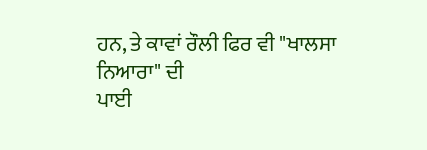ਹਨ, ਤੇ ਕਾਵਾਂ ਰੌਲੀ ਫਿਰ ਵੀ "ਖਾਲਸਾ ਨਿਆਰਾ" ਦੀ
ਪਾਈ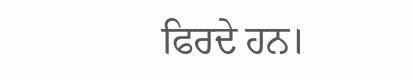ਫਿਰਦੇ ਹਨ।